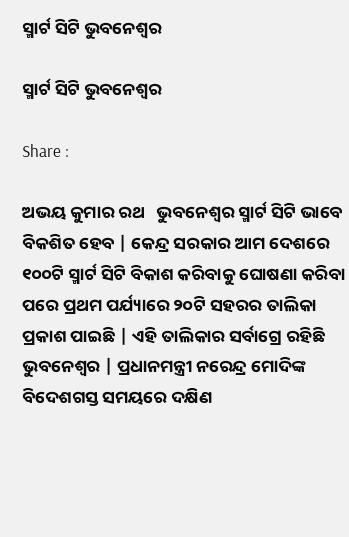ସ୍ମାର୍ଟ ସିଟି ଭୁବନେଶ୍ବର

ସ୍ମାର୍ଟ ସିଟି ଭୁବନେଶ୍ବର

Share :

ଅଭୟ କୁମାର ରଥ   ଭୁବନେଶ୍ବର ସ୍ମାର୍ଟ ସିଟି ଭାବେ ବିକଶିତ ହେବ | କେନ୍ଦ୍ର ସରକାର ଆମ ଦେଶରେ ୧୦୦ଟି ସ୍ମାର୍ଟ ସିଟି ବିକାଶ କରିବାକୁ ଘୋଷଣା କରିବା ପରେ ପ୍ରଥମ ପର୍ଯ୍ୟାରେ ୨୦ଟି ସହରର ତାଲିକା ପ୍ରକାଶ ପାଇଛି | ଏହି ତାଲିକାର ସର୍ବାଗ୍ରେ ରହିଛି ଭୁବନେଶ୍ବର | ପ୍ରଧାନମନ୍ତ୍ରୀ ନରେନ୍ଦ୍ର ମୋଦିଙ୍କ ବିଦେଶଗସ୍ତ ସମୟରେ ଦକ୍ଷିଣ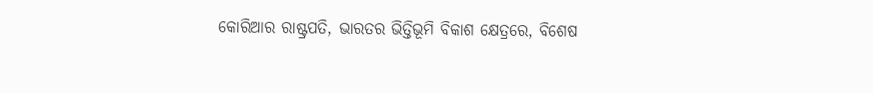କୋରିଆର ରାଷ୍ଟ୍ରପତି, ଭାରତର ଭିତ୍ତିଭୂମି ବିକାଶ କ୍ଷେତ୍ରରେ, ବିଶେଷ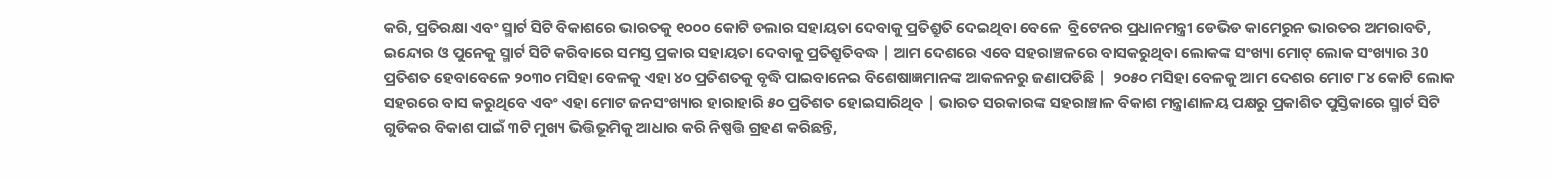କରି, ପ୍ରତିରକ୍ଷା ଏବଂ ସ୍ମାର୍ଟ ସିଟି ବିକାଶରେ ଭାରତକୁ ୧୦୦୦ କୋଟି ଡଲାର ସହାୟତା ଦେବାକୁ ପ୍ରତିଶ୍ରୁତି ଦେଇଥିବା ବେଳେ  ବ୍ରିଟେନର ପ୍ରଧାନମନ୍ତ୍ରୀ ଡେଭିଡ କାମେରୁନ ଭାରତର ଅମରାବତି, ଇନ୍ଦୋର ଓ ପୁନେକୁ ସ୍ମାର୍ଟ ସିଟି କରିବାରେ ସମସ୍ତ ପ୍ରକାର ସହାୟତା ଦେବାକୁ ପ୍ରତିଶ୍ରୁତିବଦ୍ଧ | ଆମ ଦେଶରେ ଏବେ ସହରାଞ୍ଚଳରେ ବାସକରୁଥିବା ଲୋକଙ୍କ ସଂଖ୍ୟା ମୋଟ୍ ଲୋକ ସଂଖ୍ୟାର 30 ପ୍ରତିଶତ ହେବାବେଳେ ୨୦୩୦ ମସିହା ବେଳକୁ ଏହା ୪୦ ପ୍ରତିଶତକୁ ବୃଦ୍ଧି ପାଇବାନେଇ ବିଶେଷାଜ୍ଞମାନଙ୍କ ଆକଳନରୁ ଜଣାପଡିଛି |  ୨୦୫୦ ମସିହା ବେଳକୁ ଆମ ଦେଶର ମୋଟ ୮୪ କୋଟି ଲୋକ ସହରରେ ବାସ କରୁଥିବେ ଏବଂ ଏହା ମୋଟ ଜନସଂଖ୍ୟାର ହାରାହାରି ୫୦ ପ୍ରତିଶତ ହୋଇସାରିଥିବ | ଭାରତ ସରକାରଙ୍କ ସହରାଞ୍ଚାଳ ବିକାଶ ମନ୍ତ୍ରାଣାଳୟ ପକ୍ଷରୁ ପ୍ରକାଶିତ ପୁସ୍ତିକାରେ ସ୍ମାର୍ଟ ସିଟି ଗୁଡିକର ବିକାଶ ପାଇଁ ୩ଟି ମୁଖ୍ୟ ଭିତ୍ତିଭୂମିକୁ ଆଧାର କରି ନିଷ୍ପତ୍ତି ଗ୍ରହଣ କରିଛନ୍ତି,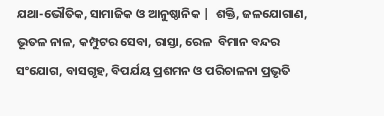ଯଥା-ଭୌତିକ, ସାମାଜିକ ଓ ଆନୁଷ୍ଠାନିକ |  ଶକ୍ତି, ଜଳଯୋଗାଣ, ଭୂତଳ ନାଳ, କମ୍ପୁଟର ସେବା, ରାସ୍ତା, ରେଳ  ବିମାନ ବନ୍ଦର ସଂଯୋଗ, ବାସଗୃହ, ବିପର୍ଯୟ ପ୍ରଶମନ ଓ ପରିଚାଳନା ପ୍ରଭୃତି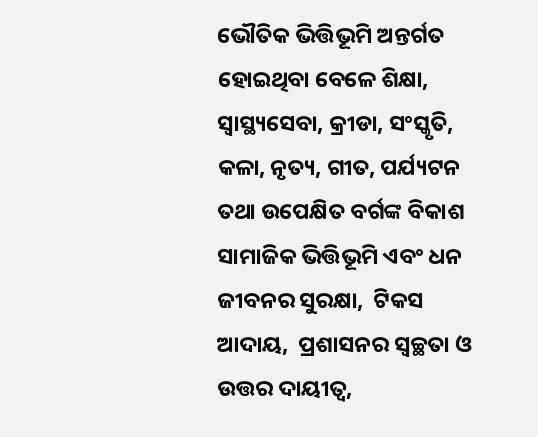ଭୌତିକ ଭିତ୍ତିଭୂମି ଅନ୍ତର୍ଗତ ହୋଇଥିବା ବେଳେ ଶିକ୍ଷା, ସ୍ବାସ୍ଥ୍ୟସେବା, କ୍ରୀଡା, ସଂସ୍କୃତି, କଳା, ନୃତ୍ୟ, ଗୀତ, ପର୍ଯ୍ୟଟନ ତଥା ଉପେକ୍ଷିତ ବର୍ଗଙ୍କ ବିକାଶ ସାମାଜିକ ଭିତ୍ତିଭୂମି ଏବଂ ଧନ ଜୀବନର ସୁରକ୍ଷା,  ଟିକସ ଆଦାୟ,  ପ୍ରଶାସନର ସ୍ବଚ୍ଛତା ଓ ଉତ୍ତର ଦାୟୀତ୍ବ,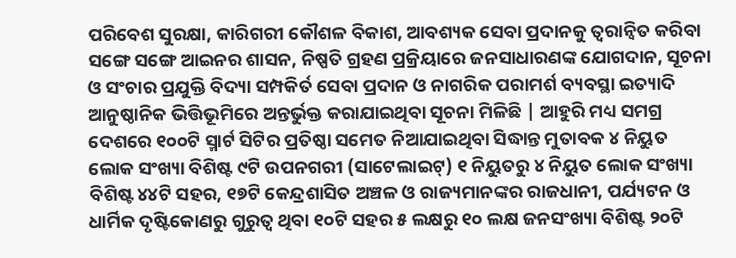ପରିବେଶ ସୁରକ୍ଷା, କାରିଗରୀ କୌଶଳ ବିକାଶ, ଆବଶ୍ୟକ ସେବା ପ୍ରଦାନକୁ ତ୍ବରାନ୍ବିତ କରିବା ସଙ୍ଗେ ସଙ୍ଗେ ଆଇନର ଶାସନ, ନିଷ୍ପତି ଗ୍ରହଣ ପ୍ରକ୍ରିୟାରେ ଜନସାଧାରଣଙ୍କ ଯୋଗଦାନ, ସୂଚନା ଓ ସଂଚାର ପ୍ରଯୁକ୍ତି ବିଦ୍ୟା ସମ୍ପକିର୍ତ ସେବା ପ୍ରଦାନ ଓ ନାଗରିକ ପରାମର୍ଶ ବ୍ୟବସ୍ଥା ଇତ୍ୟାଦି ଆନୁଷ୍ଠାନିକ ଭିତ୍ତିଭୂମିରେ ଅନ୍ତର୍ଭୁକ୍ତ କରାଯାଇଥିବା ସୂଚନା ମିଳିଛି | ଆହୁରି ମଧ୍ୟ ସମଗ୍ର ଦେଶରେ ୧୦୦ଟି ସ୍ମାର୍ଟ ସିଟିର ପ୍ରତିଷ୍ଠା ସମେତ ନିଆଯାଇଥିବା ସିଦ୍ଧାନ୍ତ ମୁତାବକ ୪ ନିୟୁତ ଲୋକ ସଂଖ୍ୟା ବିଶିଷ୍ଟ ୯ଟି ଉପନଗରୀ (ସାଟେଲାଇଟ୍) ୧ ନିୟୁତରୁ ୪ ନିୟୁତ ଲୋକ ସଂଖ୍ୟା ବିଶିଷ୍ଟ ୪୪ଟି ସହର, ୧୭ଟି କେନ୍ଦ୍ରଶାସିତ ଅଞ୍ଚଳ ଓ ରାଜ୍ୟମାନଙ୍କର ରାଜଧାନୀ, ପର୍ଯ୍ୟଟନ ଓ ଧାର୍ମିକ ଦୃଷ୍ଟିକୋଣରୁ ଗୁରୁତ୍ବ ଥିବା ୧୦ଟି ସହର ୫ ଲକ୍ଷରୁ ୧୦ ଲକ୍ଷ ଜନସଂଖ୍ୟା ବିଶିଷ୍ଟ ୨୦ଟି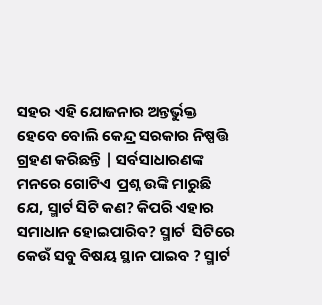ସହର ଏହି ଯୋଜନାର ଅନ୍ତର୍ଭୁକ୍ତ ହେବେ ବୋଲି କେନ୍ଦ୍ର ସରକାର ନିଷ୍ପତ୍ତି ଗ୍ରହଣ କରିଛନ୍ତି | ସର୍ବସାଧାରଣଙ୍କ ମନରେ ଗୋଟିଏ  ପ୍ରଶ୍ନ ଉଙ୍କି ମାରୁଛି ଯେ, ସ୍ମାର୍ଟ ସିଟି କଣ? କିପରି ଏହାର ସମାଧାନ ହୋଇପାରିବ? ସ୍ମାର୍ଟ  ସିଟିରେ କେଉଁ ସବୁ ବିଷୟ ସ୍ଥାନ ପାଇବ ? ସ୍ମାର୍ଟ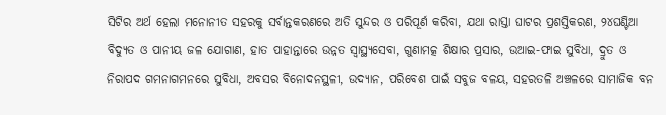ସିଟିର ଅର୍ଥ ହେଲା ମନୋନୀତ ସହରକୁ ସର୍ବାନ୍ତକରଣରେ ଅତି ସୁନ୍ଦର ଓ ପରିପୂର୍ଣ କରିବା, ଯଥା ରାସ୍ତା ଘାଟର ପ୍ରଶସ୍ତିକରଣ, ୨୪ଘଣ୍ଟିଆ ବିଦ୍ୟୁତ ଓ ପାନୀୟ ଜଳ ଯୋଗାଣ, ହାତ ପାହାନ୍ତାରେ ଉନ୍ନତ ସ୍ବାସ୍ଥ୍ୟସେବା, ଗୁଣାମତ୍କ ଶିକ୍ଷାର ପ୍ରସାର, ଉଆଇ-ଫାଇ ସୁବିଧା, ଦ୍ରୁତ ଓ ନିରାପଦ ଗମନାଗମନରେ ସୁବିଧା, ଅବସର ବିନୋଦନସ୍ଥଳୀ, ଉଦ୍ୟାନ, ପରିବେଶ ପାଇଁ ସବୁଜ ବଳୟ, ସହରତଳି ଅଞ୍ଚଳରେ ସାମାଜିକ ବନ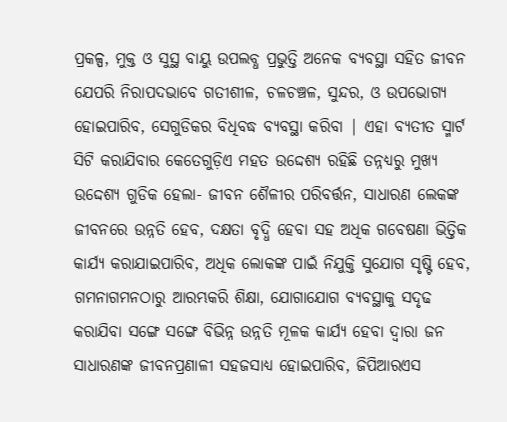ପ୍ରକଳ୍ପ, ମୁକ୍ତ ଓ ସୁସ୍ଥ ବାୟୁ ଉପଲବ୍ଧ ପ୍ରଭୁତ୍ତି ଅନେକ ବ୍ଯବସ୍ଥା ସହିତ ଜୀବନ ଯେପରି ନିରାପଦଭାବେ ଗତୀଶୀଳ, ଚଳଚଞ୍ଚଳ, ସୁନ୍ଦର, ଓ ଉପଭୋଗ୍ୟ ହୋଇପାରିବ, ସେଗୁଡିକର ବିଧିବଦ୍ଧ ବ୍ୟବସ୍ଥା କରିବା | ଏହା ବ୍ୟତୀତ ସ୍ମାର୍ଟ ସିଟି କରାଯିବାର କେତେଗୁଡ଼ିଏ ମହତ ଉଦ୍ଦେଶ୍ୟ ରହିଛି ତନ୍ନଧ୍ୟରୁ ମୁଖ୍ୟ ଉଦ୍ଦେଶ୍ୟ ଗୁଡିକ ହେଲା- ଜୀବନ ଶୈଳୀର ପରିବର୍ତ୍ତନ, ସାଧାରଣ ଲେକଙ୍କ ଜୀବନରେ ଉନ୍ନତି ହେବ, ଦକ୍ଷତା ବୃଦ୍ଧି ହେବା ସହ ଅଧିକ ଗବେଷଣା ଭିତ୍ତିକ କାର୍ଯ୍ୟ କରାଯାଇପାରିବ, ଅଧିକ ଲୋକଙ୍କ ପାଇଁ ନିଯୁକ୍ତି ସୁଯୋଗ ସୃଷ୍ଟି ହେବ, ଗମନାଗମନଠାରୁ ଆରମ୍ଭକରି ଶିକ୍ଷା, ଯୋଗାଯୋଗ ବ୍ୟବସ୍ଥାକୁ ସଦୃଢ କରାଯିବା ସଙ୍ଗେ ସଙ୍ଗେ ବିଭିନ୍ନ ଉନ୍ନତି ମୂଳକ କାର୍ଯ୍ୟ ହେବା ଦ୍ବାରା ଜନ ସାଧାରଣଙ୍କ ଜୀବନପ୍ରଣାଳୀ ସହଜସାଧ୍ୟ ହୋଇପାରିବ, ଜିପିଆରଏସ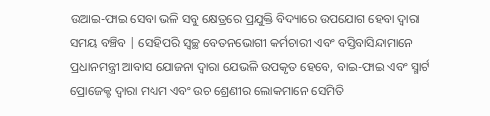ଉଆଇ-ଫାଇ ସେବା ଭଳି ସବୁ କ୍ଷେତ୍ରରେ ପ୍ରଯୁକ୍ତି ବିଦ୍ୟାରେ ଉପଯୋଗ ହେବା ଦ୍ବାରା ସମୟ ବଞ୍ଚିବ | ସେହିପରି ସ୍ବଚ୍ଛ ବେତନଭୋଗୀ କର୍ମଚାରୀ ଏବଂ ବସ୍ତିବାସିନ୍ଦାମାନେ ପ୍ରଧାନମନ୍ତ୍ରୀ ଆବାସ ଯୋଜନା ଦ୍ବାରା ଯେଭଳି ଉପକୃତ ହେବେ, ବାଇ-ଫାଇ ଏବଂ ସ୍ମାର୍ଟ ପ୍ରୋଜେକ୍ଟ ଦ୍ବାରା ମଧ୍ୟମ ଏବଂ ଉଚ ଶ୍ରେଣୀର ଲୋକମାନେ ସେମିତି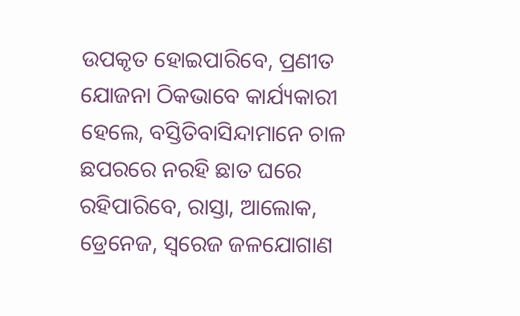ଉପକୃତ ହୋଇପାରିବେ, ପ୍ରଣୀତ ଯୋଜନା ଠିକଭାବେ କାର୍ଯ୍ୟକାରୀ ହେଲେ, ବସ୍ତିତିବାସିନ୍ଦାମାନେ ଚାଳ ଛପରରେ ନରହି ଛାତ ଘରେ ରହିପାରିବେ, ରାସ୍ତା, ଆଲୋକ, ଡ୍ରେନେଜ, ସ୍ବରେଜ ଜଳଯୋଗାଣ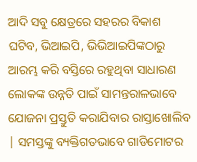ଆଦି ସବୁ କ୍ଷେତ୍ରରେ ସହରର ବିକାଶ ଘଟିବ, ଭିଆଇପି, ଭିଭିଆଇପିଙ୍କଠାରୁ ଆରମ୍ଭ କରି ବସ୍ତିରେ ରହୁଥିବା ସାଧାରଣ ଲୋକଙ୍କ ଉନ୍ନତି ପାଇଁ ସାମନ୍ତରାଳଭାବେ ଯୋଜନା ପ୍ରସ୍ତୁତି କରାଯିବାର ରାସ୍ତାଖୋଲିବ | ସମସ୍ତଙ୍କୁ ବ୍ୟକ୍ତିଗତଭାବେ ଗାଡିମୋଟର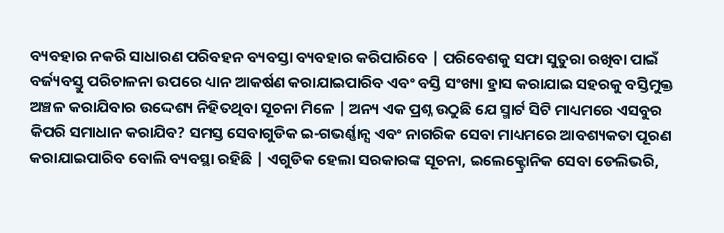ବ୍ୟବହାର ନକରି ସାଧାରଣ ପରିବହନ ବ୍ୟବସ୍ତା ବ୍ୟବହାର କରିପାରିବେ | ପରିବେଶକୁ ସଫା ସୁତୁରା ରଖିବା ପାଇଁ ବର୍ଜ୍ୟବସ୍ତୁ ପରିଚାଳନା ଉପରେ ଧ୍ୟାନ ଆକର୍ଷଣ କରାଯାଇପାରିବ ଏବଂ ବସ୍ତି ସଂଖ୍ୟା ହ୍ରାସ କରାଯାଇ ସହରକୁ ବସ୍ତିମୁକ୍ତ ଅଞ୍ଚଳ କରାଯିବାର ଉଦ୍ଦେଶ୍ୟ ନିହିତଥିବା ସୂଚନା ମିଳେ | ଅନ୍ୟ ଏକ ପ୍ରଶ୍ନ ଉଠୁଛି ଯେ ସ୍ମାର୍ଟ ସିଟି ମାଧ୍ୟମରେ ଏସବୁର କିପରି ସମାଧାନ କରାଯିବ? ସମସ୍ତ ସେବାଗୁଡିକ ଇ-ଗଭର୍ଣ୍ଣାନ୍ସ ଏବଂ ନାଗରିକ ସେବା ମାଧ୍ୟମରେ ଆବଶ୍ୟକତା ପୂରଣ କରାଯାଇପାରିବ ବୋଲି ବ୍ୟବସ୍ଥା ରହିଛି | ଏଗୁଡିକ ହେଲା ସରକାରଙ୍କ ସୂଚନା, ଇଲେକ୍ଟ୍ରୋନିକ ସେବା ଡେଲିଭରି,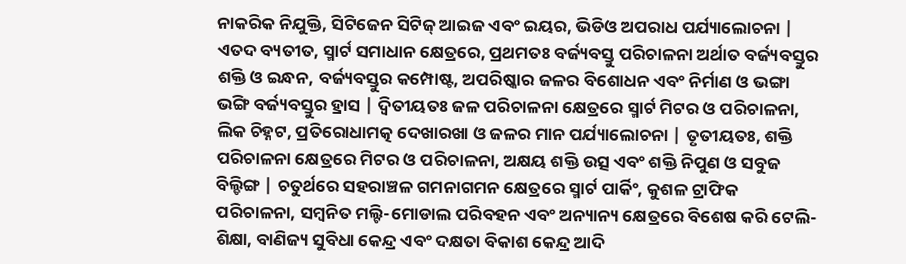ନାକରିକ ନିଯୁକ୍ତି, ସିଟିଜେନ ସିଟିଜ୍ ଆଇଜ ଏବଂ ଇୟର, ଭିଡିଓ ଅପରାଧ ପର୍ଯ୍ୟାଲୋଚନା | ଏତଦ ବ୍ୟତୀତ, ସ୍ମାର୍ଟ ସମାଧାନ କ୍ଷେତ୍ରରେ, ପ୍ରଥମତଃ ବର୍ଜ୍ୟବସ୍ତୁ ପରିଚାଳନା ଅର୍ଥାତ ବର୍ଜ୍ୟବସ୍ତୁର ଶକ୍ତି ଓ ଇନ୍ଧନ, ବର୍ଜ୍ୟବସ୍ତୁର କମ୍ପୋଷ୍ଟ, ଅପରିଷ୍କାର ଜଳର ବିଶୋଧନ ଏବଂ ନିର୍ମାଣ ଓ ଭଙ୍ଗା ଭଙ୍ଗି ବର୍ଜ୍ୟବସ୍ତୁର ହ୍ରାସ | ଦ୍ବିତୀୟତଃ ଜଳ ପରିଚାଳନା କ୍ଷେତ୍ରରେ ସ୍ମାର୍ଟ ମିଟର ଓ ପରିଚାଳନା, ଲିକ ଚିହ୍ନଟ, ପ୍ରତିରୋଧାମତ୍କ ଦେଖାରଖା ଓ ଜଳର ମାନ ପର୍ଯ୍ୟାଲୋଚନା | ତୃତୀୟତଃ, ଶକ୍ତି ପରିଚାଳନା କ୍ଷେତ୍ରରେ ମିଟର ଓ ପରିଚାଳନା, ଅକ୍ଷୟ ଶକ୍ତି ଉତ୍ସ ଏବଂ ଶକ୍ତି ନିପୁଣ ଓ ସବୁଜ ବିଲ୍ଡିଙ୍ଗ | ଚତୁର୍ଥରେ ସହରାଞ୍ଚଳ ଗମନାଗମନ କ୍ଷେତ୍ରରେ ସ୍ମାର୍ଟ ପାର୍କିଂ, କୁଶଳ ଟ୍ରାଫିକ ପରିଚାଳନା, ସମ୍ବନିତ ମଲ୍ଟି-ମୋଡାଲ ପରିବହନ ଏବଂ ଅନ୍ୟାନ୍ୟ କ୍ଷେତ୍ରରେ ବିଶେଷ କରି ଟେଲି- ଶିକ୍ଷା, ବାଣିଜ୍ୟ ସୁବିଧା କେନ୍ଦ୍ର ଏବଂ ଦକ୍ଷତା ବିକାଶ କେନ୍ଦ୍ର ଆଦି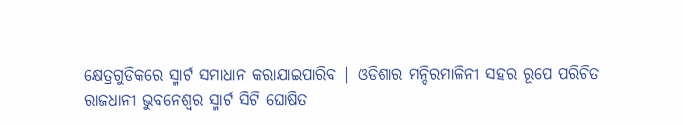କ୍ଷେତ୍ରଗୁଡିକରେ ସ୍ମାର୍ଟ ସମାଧାନ କରାଯାଇପାରିବ | ଓଡିଶାର ମନ୍ଦିରମାଳିନୀ ସହର ରୂପେ ପରିଚିତ ରାଜଧାନୀ ଭୁବନେଶ୍ବର ସ୍ମାର୍ଟ ସିଟି ଘୋଷିତ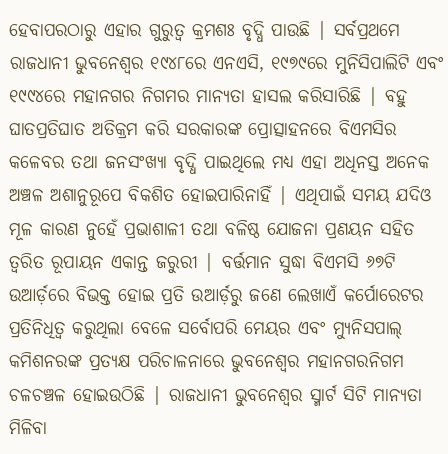ହେବାପରଠାରୁ ଏହାର ଗୁରୁତ୍ବ କ୍ରମଶଃ ବୃଦ୍ଧି ପାଉଛି | ସର୍ବପ୍ରଥମେ ରାଜଧାନୀ ଭୁବନେଶ୍ବର ୧୯୪୮ରେ ଏନଏସି, ୧୯୭୯ରେ ମୁନିସିପାଲିଟି ଏବଂ ୧୯୯୪ରେ ମହାନଗର ନିଗମର ମାନ୍ୟତା ହାସଲ କରିସାରିଛି | ବହୁ ଘାତପ୍ରତିଘାତ ଅତିକ୍ରମ କରି ସରକାରଙ୍କ ପ୍ରୋତ୍ସାହନରେ ବିଏମସିର କଳେବର ତଥା ଜନସଂଖ୍ୟା ବୃଦ୍ଧି ପାଇଥିଲେ ମଧ୍ୟ ଏହା ଅଧିନସ୍ତ ଅନେକ ଅଞ୍ଚଳ ଅଶାନୁରୂପେ ବିକଶିତ ହୋଇପାରିନାହିଁ | ଏଥିପାଇଁ ସମୟ ଯଦିଓ ମୂଳ କାରଣ ନୁହେଁ ପ୍ରଭାଶାଳୀ ତଥା ବଳିଷ୍ଠ ଯୋଜନା ପ୍ରଣୟନ ସହିତ ତ୍ବରିତ ରୂପାୟନ ଏକାନ୍ତ ଜରୁରୀ | ବର୍ତ୍ତମାନ ସୁଦ୍ଧା ବିଏମସି ୬୭ଟି ଉଆର୍ଡ଼ରେ ବିଭକ୍ତ ହୋଇ ପ୍ରତି ଉଆର୍ଡ଼ରୁ ଜଣେ ଲେଖାଏଁ କର୍ପୋରେଟର ପ୍ରତିନିଧିତ୍ବ କରୁଥିଲା ବେଳେ ସର୍ବୋପରି ମେୟର ଏବଂ ମ୍ୟୁନିସପାଲ୍ କମିଶନରଙ୍କ ପ୍ରତ୍ୟକ୍ଷ ପରିଚାଳନାରେ ଭୁବନେଶ୍ବର ମହାନଗରନିଗମ ଚଳଚଞ୍ଚଳ ହୋଇଉଠିଛି | ରାଜଧାନୀ ଭୁବନେଶ୍ବର ସ୍ମାର୍ଟ ସିଟି ମାନ୍ୟତା ମିଳିବା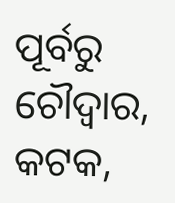ପୂର୍ବରୁ ଚୌଦ୍ବାର, କଟକ,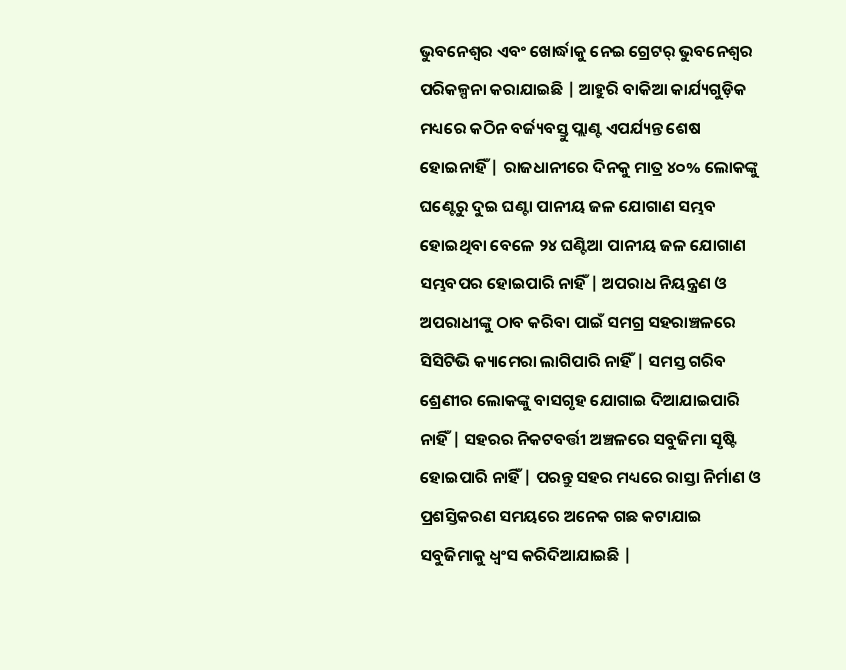ଭୁବନେଶ୍ବର ଏବଂ ଖୋର୍ଦ୍ଧାକୁ ନେଇ ଗ୍ରେଟର୍ ଭୁବନେଶ୍ବର ପରିକଳ୍ପନା କରାଯାଇଛି | ଆହୁରି ବାକିଆ କାର୍ଯ୍ୟଗୁଡ଼ିକ ମଧ୍ୟରେ କଠିନ ବର୍ଜ୍ୟବସ୍ତୁ ପ୍ଲାଣ୍ଟ ଏପର୍ଯ୍ୟନ୍ତ ଶେଷ ହୋଇନାହିଁ | ରାଜଧାନୀରେ ଦିନକୁ ମାତ୍ର ୪୦% ଲୋକଙ୍କୁ ଘଣ୍ଟେରୁ ଦୁଇ ଘଣ୍ଟା ପାନୀୟ ଜଳ ଯୋଗାଣ ସମ୍ଭବ ହୋଇଥିବା ବେଳେ ୨୪ ଘଣ୍ଟିଆ ପାନୀୟ ଜଳ ଯୋଗାଣ ସମ୍ଭବପର ହୋଇପାରି ନାହିଁ | ଅପରାଧ ନିୟନ୍ତ୍ରଣ ଓ ଅପରାଧୀଙ୍କୁ ଠାବ କରିବା ପାଇଁ ସମଗ୍ର ସହରାଞ୍ଚଳରେ ସିସିଟିଭି କ୍ୟାମେରା ଲାଗିପାରି ନାହିଁ | ସମସ୍ତ ଗରିବ ଶ୍ରେଣୀର ଲୋକଙ୍କୁ ବାସଗୃହ ଯୋଗାଇ ଦିଆଯାଇପାରି ନାହିଁ | ସହରର ନିକଟବର୍ତ୍ତୀ ଅଞ୍ଚଳରେ ସବୁଜିମା ସୃଷ୍ଟି ହୋଇପାରି ନାହିଁ | ପରନ୍ତୁ ସହର ମଧ୍ୟରେ ରାସ୍ତା ନିର୍ମାଣ ଓ ପ୍ରଶସ୍ତିକରଣ ସମୟରେ ଅନେକ ଗଛ କଟାଯାଇ ସବୁଜିମାକୁ ଧ୍ବଂସ କରିଦିଆଯାଇଛି |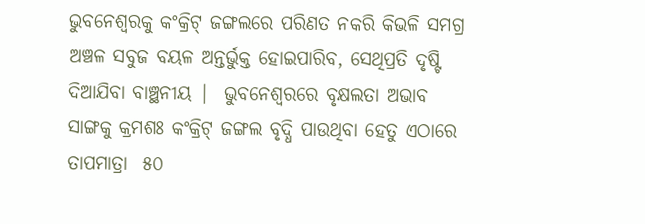ଭୁବନେଶ୍ବରକୁ କଂକ୍ରିଟ୍ ଜଙ୍ଗଲରେ ପରିଣତ ନକରି କିଭଳି ସମଗ୍ର ଅଞ୍ଚଳ ସବୁଜ ବୟଳ ଅନ୍ତର୍ଭୁକ୍ତ ହୋଇପାରିବ, ସେଥିପ୍ରତି ଦୃଷ୍ଟି ଦିଆଯିବା ବାଞ୍ଛନୀୟ |  ଭୁବନେଶ୍ବରରେ ବୃକ୍ଷଲତା ଅଭାବ ସାଙ୍ଗକୁ କ୍ରମଶଃ କଂକ୍ରିଟ୍ ଜଙ୍ଗଲ ବୃଦ୍ଧି ପାଉଥିବା ହେତୁ ଏଠାରେ ତାପମାତ୍ରା  ୫୦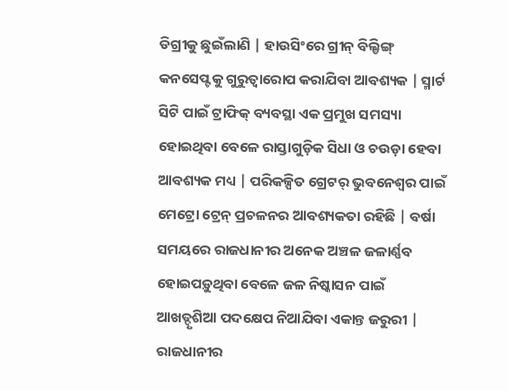ଡିଗ୍ରୀକୁ ଛୁଇଁଲାଣି | ହାଉସିଂରେ ଗ୍ରୀନ୍ ବିଲ୍ଡିଙ୍ଗ୍ କନସେପ୍ଟକୁ ଗୁରୁତ୍ବାରୋପ କରାଯିବା ଆବଶ୍ୟକ | ସ୍ମାର୍ଟ ସିଟି ପାଇଁ ଟ୍ରାଫିକ୍ ବ୍ୟବସ୍ଥା ଏକ ପ୍ରମୁଖ ସମସ୍ୟା ହୋଇଥିବା ବେଳେ ରାସ୍ତାଗୁଡ଼ିକ ସିଧା ଓ ଚଉଡ଼ା ହେବା ଆବଶ୍ୟକ ମଧ୍ୟ | ପରିକଳ୍ପିତ ଗ୍ରେଟର୍ ଭୁବନେଶ୍ବର ପାଇଁ ମେଟ୍ରୋ ଟ୍ରେନ୍ ପ୍ରଚଳନର ଆବଶ୍ୟକତା ରହିଛି | ବର୍ଷା ସମୟରେ ରାଜଧାନୀର ଅନେକ ଅଞ୍ଚଳ ଜଳାର୍ଣ୍ଣବ ହୋଇପଡ଼ୁଥିବା ବେଳେ ଜଳ ନିଷ୍କାସନ ପାଇଁ ଆଖତ୍ଦୃଶିଆ ପଦକ୍ଷେପ ନିଆଯିବା ଏକାନ୍ତ ଜରୁରୀ | ରାଜଧାନୀର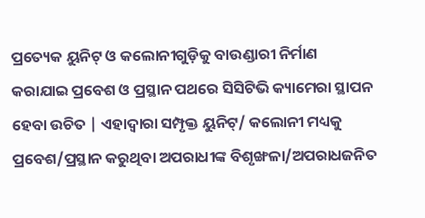ପ୍ରତ୍ୟେକ ୟୁନିଟ୍ ଓ କଲୋନୀଗୁଡ଼ିକୁ ବାଉଣ୍ଡାରୀ ନିର୍ମାଣ କରାଯାଇ ପ୍ରବେଶ ଓ ପ୍ରସ୍ଥାନ ପଥରେ ସିସିଟିଭି କ୍ୟାମେରା ସ୍ଥାପନ ହେବା ଉଚିତ | ଏହାଦ୍ବାରା ସମ୍ପୃକ୍ତ ୟୁନିଟ୍/ କଲୋନୀ ମଧ୍ୟକୁ ପ୍ରବେଶ/ପ୍ରସ୍ଥାନ କରୁଥିବା ଅପରାଧୀଙ୍କ ବିଶୃଙ୍ଖଳା/ଅପରାଧଜନିତ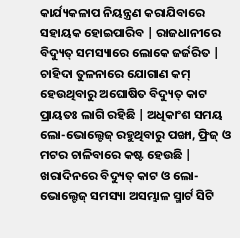କାର୍ଯ୍ୟକଳାପ ନିୟନ୍ତ୍ରଣ କରାଯିବାରେ ସହାୟକ ହୋଇପାରିବ | ରାଜଧାନୀରେ ବିଦ୍ୟୁତ୍ ସମସ୍ୟାରେ ଲୋକେ ଜର୍ଜରିତ | ଚାହିଦା ତୁଳନାରେ ଯୋଗାଣ କମ୍ ହେଉଥିବାରୁ ଅଘୋଷିତ ବିଦ୍ୟୁତ୍ କାଟ ପ୍ରାୟତଃ ଲାଗି ରହିଛି | ଅଧିକାଂଶ ସମୟ ଲୋ-ଭୋଲ୍ଟେଜ୍ ରହୁଥିବାରୁ ପଙ୍ଖା, ଫ୍ରିଜ୍ ଓ ମଟର ଚାଳିବାରେ କଷ୍ଟ ହେଉଛି | ଖରାଦିନରେ ବିଦ୍ୟୁତ୍ କାଟ ଓ ଲୋ-ଭୋଲ୍ଟେଜ୍ ସମସ୍ୟା ଅସମ୍ଭାଳ ସ୍ମାର୍ଟ ସିଟି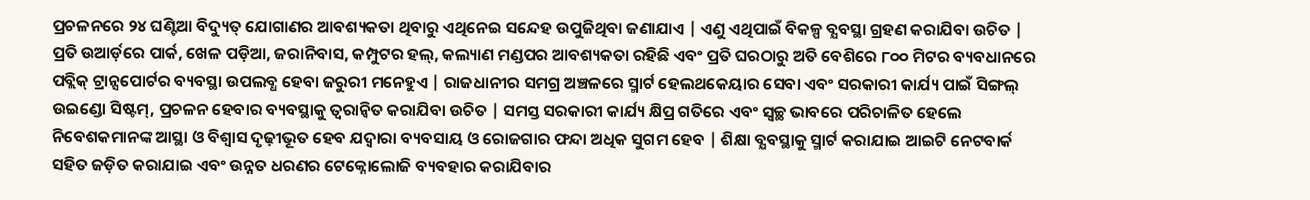ପ୍ରଚଳନରେ ୨୪ ଘଣ୍ଟିଆ ବିଦ୍ୟୁତ୍ ଯୋଗାଣର ଆବଶ୍ୟକତା ଥିବାରୁ ଏଥିନେଇ ସନ୍ଦେହ ଉପୁଜିଥିବା ଜଣାଯାଏ | ଏଣୁ ଏଥିପାଇଁ ବିକଳ୍ପ ବ୍ଯବସ୍ଥା ଗ୍ରହଣ କରାଯିବା ଉଚିତ | ପ୍ରତି ଉଆର୍ଡ଼ରେ ପାର୍କ, ଖେଳ ପଡ଼ିଆ, ଜରାନିବାସ, କମ୍ପୁଟର ହଲ୍, କଲ୍ୟାଣ ମଣ୍ଡପର ଆବଶ୍ୟକତା ରହିଛି ଏବଂ ପ୍ରତି ଘରଠାରୁ ଅତି ବେଶିରେ ୮୦୦ ମିଟର ବ୍ୟବଧାନରେ ପବ୍ଲିକ୍ ଟ୍ରାନ୍ସପୋର୍ଟର ବ୍ୟବସ୍ଥା ଉପଲବ୍ଧ ହେବା ଜରୁରୀ ମନେହୁଏ | ରାଜଧାନୀର ସମଗ୍ର ଅଞ୍ଚଳରେ ସ୍ମାର୍ଟ ହେଲଥକେୟାର ସେବା ଏବଂ ସରକାରୀ କାର୍ଯ୍ୟ ପାଇଁ ସିଙ୍ଗଲ୍ ଉଇଣ୍ଡୋ ସିଷ୍ଟମ୍, ପ୍ରଚଳନ ହେବାର ବ୍ୟବସ୍ଥାକୁ ତ୍ବରାନ୍ବିତ କରାଯିବା ଉଚିତ | ସମସ୍ତ ସରକାରୀ କାର୍ଯ୍ୟ କ୍ଷିପ୍ର ଗତିରେ ଏବଂ ସ୍ବଚ୍ଛ ଭାବରେ ପରିଚାଳିତ ହେଲେ ନିବେଶକମାନଙ୍କ ଆସ୍ଥା ଓ ବିଶ୍ବାସ ଦୃଢ଼ୀଭୂତ ହେବ ଯଦ୍ବାରା ବ୍ୟବସାୟ ଓ ରୋଜଗାର ଫନ୍ଦା ଅଧିକ ସୁଗମ ହେବ | ଶିକ୍ଷା ବ୍ଯବସ୍ଥାକୁ ସ୍ମାର୍ଟ କରାଯାଇ ଆଇଟି ନେଟବାର୍କ ସହିତ ଜଡ଼ିତ କରାଯାଇ ଏବଂ ଉନ୍ନତ ଧରଣର ଟେକ୍ନୋଲୋଜି ବ୍ୟବହାର କରାଯିବାର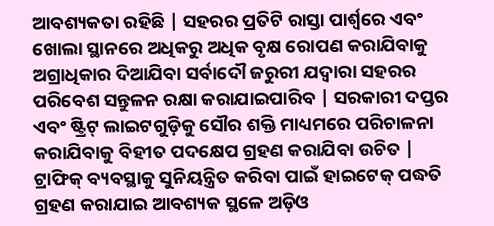ଆବଶ୍ୟକତା ରହିଛି | ସହରର ପ୍ରତିଟି ରାସ୍ତା ପାର୍ଶ୍ବରେ ଏବଂ ଖୋଲା ସ୍ଥାନରେ ଅଧିକରୁ ଅଧିକ ବୃକ୍ଷ ରୋପଣ କରାଯିବାକୁ ଅଗ୍ରାଧିକାର ଦିଆଯିବା ସର୍ବାଦୌ ଜରୁରୀ ଯଦ୍ବାରା ସହରର ପରିବେଶ ସନ୍ତୁଳନ ରକ୍ଷା କରାଯାଇପାରିବ | ସରକାରୀ ଦପ୍ତର ଏବଂ ଷ୍ଟ୍ରିଟ୍ ଲାଇଟଗୁଡ଼ିକୁ ସୌର ଶକ୍ତି ମାଧ୍ୟମରେ ପରିଚାଳନା କରାଯିବାକୁ ବିହୀତ ପଦକ୍ଷେପ ଗ୍ରହଣ କରାଯିବା ଉଚିତ | ଟ୍ରାଫିକ୍ ବ୍ୟବସ୍ଥାକୁ ସୁନିୟନ୍ତ୍ରିତ କରିବା ପାଇଁ ହାଇଟେକ୍ ପଦ୍ଧତି ଗ୍ରହଣ କରାଯାଇ ଆବଶ୍ୟକ ସ୍ଥଳେ ଅଡ଼ିଓ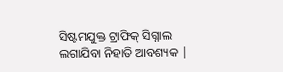ସିଷ୍ଟମଯୁକ୍ତ ଟ୍ରାଫିକ୍ ସିଗ୍ନାଲ ଲଗାଯିବା ନିହାତି ଆବଶ୍ୟକ |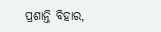ପ୍ରଶାନ୍ତି ବିହାର,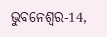ଭୁବନେଶ୍ବର-14,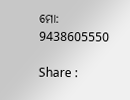ମୋ: 9438605550

Share :